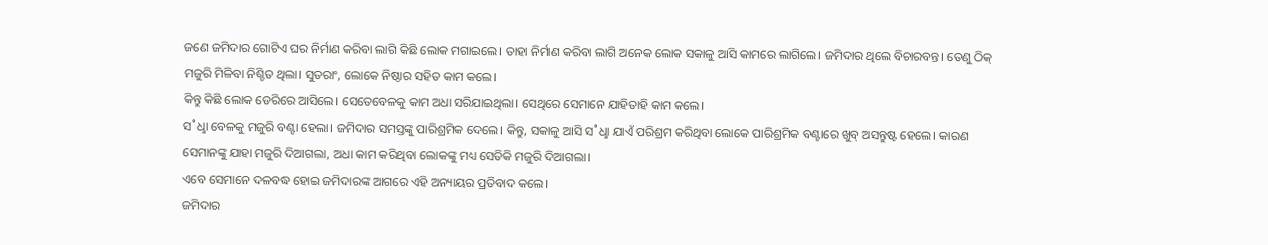ଜଣେ ଜମିଦାର ଗୋଟିଏ ଘର ନିର୍ମାଣ କରିବା ଲାଗି କିଛି ଲୋକ ମଗାଇଲେ। ତାହା ନିର୍ମାଣ କରିବା ଲାଗି ଅନେକ ଲୋକ ସକାଳୁ ଆସି କାମରେ ଲାଗିଲେ। ଜମିଦାର ଥିଲେ ବିଚାରବନ୍ତ। ତେଣୁ ଠିକ୍ ମଜୁରି ମିଳିବା ନିଶ୍ଚିତ ଥିଲା। ସୁତରାଂ, ଲୋକେ ନିଷ୍ଠାର ସହିତ କାମ କଲେ।
କିନ୍ତୁ କିଛି ଲୋକ ଡେରିରେ ଆସିଲେ। ସେତେବେଳକୁ କାମ ଅଧା ସରିଯାଇଥିଲା। ସେଥିରେ ସେମାନେ ଯାହିତାହି କାମ କଲେ।
ସ˚ଧୢା ବେଳକୁ ମଜୁରି ବଣ୍ଟା ହେଲା। ଜମିଦାର ସମସ୍ତଙ୍କୁ ପାରିଶ୍ରମିକ ଦେଲେ। କିନ୍ତୁ, ସକାଳୁ ଆସି ସ˚ଧୢା ଯାଏଁ ପରିଶ୍ରମ କରିଥିବା ଲୋକେ ପାରିଶ୍ରମିକ ବଣ୍ଟାରେ ଖୁବ୍ ଅସନ୍ତୁଷ୍ଟ ହେଲେ। କାରଣ ସେମାନଙ୍କୁ ଯାହା ମଜୁରି ଦିଆଗଲା, ଅଧା କାମ କରିଥିବା ଲୋକଙ୍କୁ ମଧ୍ୟ ସେତିକି ମଜୁରି ଦିଆଗଲା।
ଏବେ ସେମାନେ ଦଳବଦ୍ଧ ହୋଇ ଜମିଦାରଙ୍କ ଆଗରେ ଏହି ଅନ୍ୟାୟର ପ୍ରତିବାଦ କଲେ।
ଜମିଦାର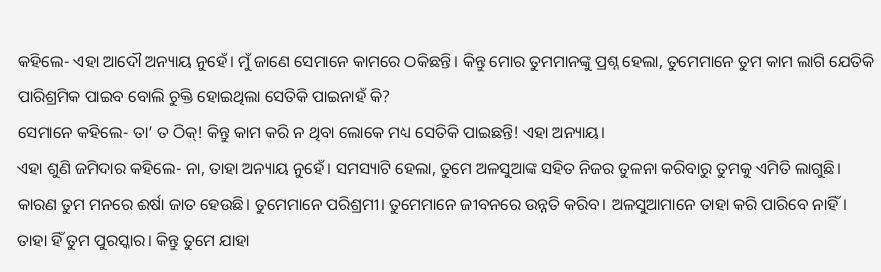କହିଲେ- ଏହା ଆଦୌ ଅନ୍ୟାୟ ନୁହେଁ। ମୁଁ ଜାଣେ ସେମାନେ କାମରେ ଠକିଛନ୍ତି। କିନ୍ତୁ ମୋର ତୁମମାନଙ୍କୁ ପ୍ରଶ୍ନ ହେଲା, ତୁମେମାନେ ତୁମ କାମ ଲାଗି ଯେତିକି ପାରିଶ୍ରମିକ ପାଇବ ବୋଲି ଚୁକ୍ତି ହୋଇଥିଲା ସେତିକି ପାଇନାହଁ କି?
ସେମାନେ କହିଲେ- ତା’ ତ ଠିକ୍! କିନ୍ତୁ କାମ କରି ନ ଥିବା ଲୋକେ ମଧ୍ୟ ସେତିକି ପାଇଛନ୍ତି! ଏହା ଅନ୍ୟାୟ।
ଏହା ଶୁଣି ଜମିଦାର କହିଲେ- ନା, ତାହା ଅନ୍ୟାୟ ନୁହେଁ। ସମସ୍ୟାଟି ହେଲା, ତୁମେ ଅଳସୁଆଙ୍କ ସହିତ ନିଜର ତୁଳନା କରିବାରୁ ତୁମକୁ ଏମିତି ଲାଗୁଛି। କାରଣ ତୁମ ମନରେ ଈର୍ଷା ଜାତ ହେଉଛି। ତୁମେମାନେ ପରିଶ୍ରମୀ। ତୁମେମାନେ ଜୀବନରେ ଉନ୍ନତି କରିବ। ଅଳସୁଆମାନେ ତାହା କରି ପାରିବେ ନାହିଁ। ତାହା ହିଁ ତୁମ ପୁରସ୍କାର। କିନ୍ତୁ ତୁମେ ଯାହା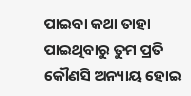ପାଇବା କଥା ତାହା ପାଇଥିବାରୁ ତୁମ ପ୍ରତି କୌଣସି ଅନ୍ୟାୟ ହୋଇ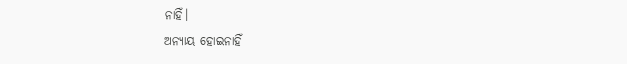ନାହିଁ।
ଅନ୍ୟାୟ ହୋଇନାହିଁ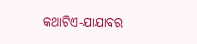କଥାଟିଏ-ଯାଯାବର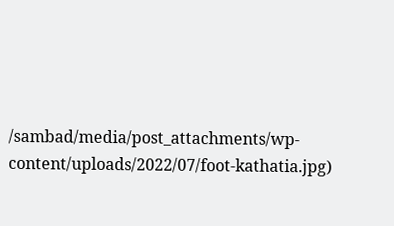/sambad/media/post_attachments/wp-content/uploads/2022/07/foot-kathatia.jpg)